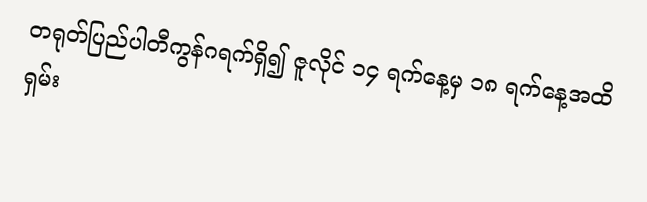တရုတ်ပြည်ပါတီကွန်ဂရက်ရှိ၍ ဇူလိုင် ၁၄ ရက်နေ့မှ ၁၈ ရက်နေ့အထိ ရှမ်း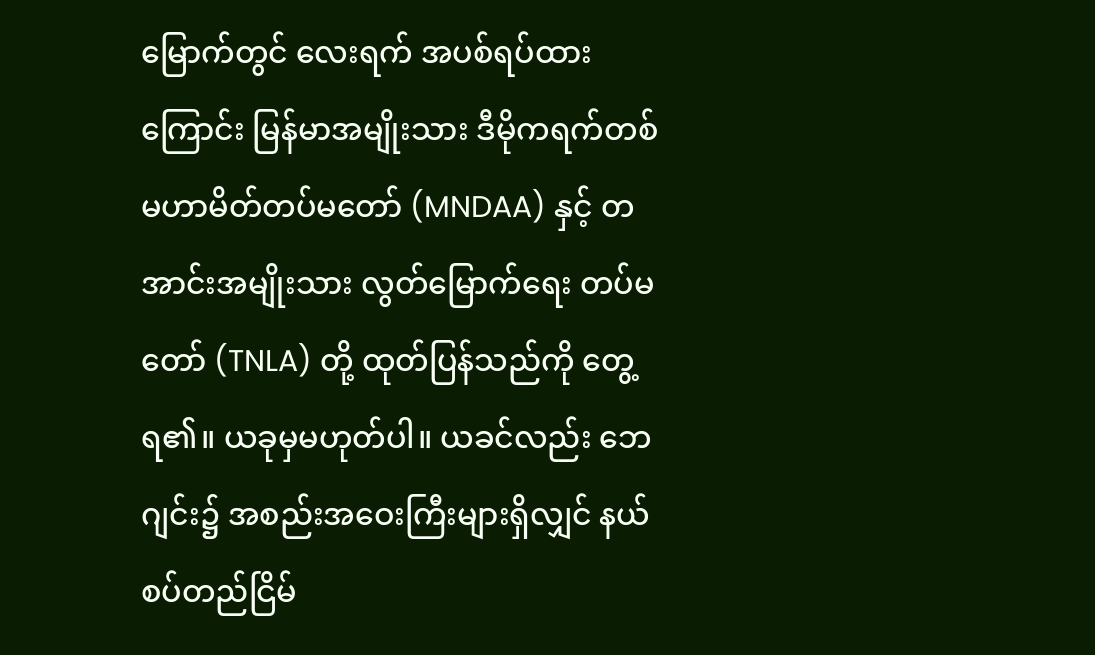မြောက်တွင် လေးရက် အပစ်ရပ်ထားကြောင်း မြန်မာအမျိုးသား ဒီမိုကရက်တစ် မဟာမိတ်တပ်မတော် (MNDAA) နှင့် တအာင်းအမျိုးသား လွတ်မြောက်ရေး တပ်မတော် (TNLA) တို့ ထုတ်ပြန်သည်ကို တွေ့ရ၏။ ယခုမှမဟုတ်ပါ။ ယခင်လည်း ဘေဂျင်း၌ အစည်းအဝေးကြီးများရှိလျှင် နယ်စပ်တည်ငြိမ်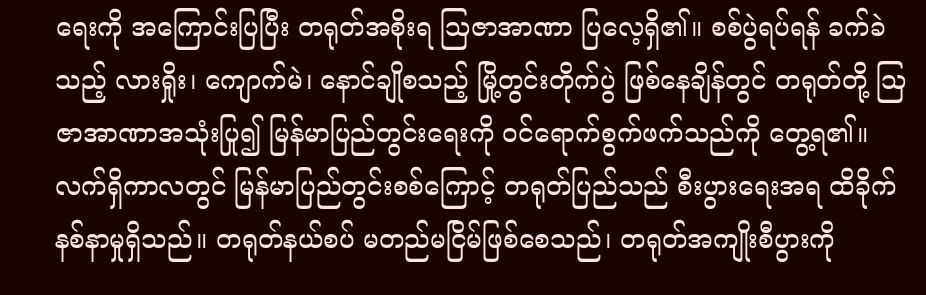ရေးကို အကြောင်းပြပြီး တရုတ်အစိုးရ ဩဇာအာဏာ ပြလေ့ရှိ၏။ စစ်ပွဲရပ်ရန် ခက်ခဲသည့် လားရှိုး၊ ကျောက်မဲ၊ နောင်ချိုစသည့် မြို့တွင်းတိုက်ပွဲ ဖြစ်နေချိန်တွင် တရုတ်တို့ ဩဇာအာဏာအသုံးပြု၍ မြန်မာပြည်တွင်းရေးကို ဝင်ရောက်စွက်ဖက်သည်ကို တွေ့ရ၏။
လက်ရှိကာလတွင် မြန်မာပြည်တွင်းစစ်ကြောင့် တရုတ်ပြည်သည် စီးပွားရေးအရ ထိခိုက်နစ်နာမှုရှိသည်။ တရုတ်နယ်စပ် မတည်မငြိမ်ဖြစ်စေသည်၊ တရုတ်အကျိုးစီပွားကို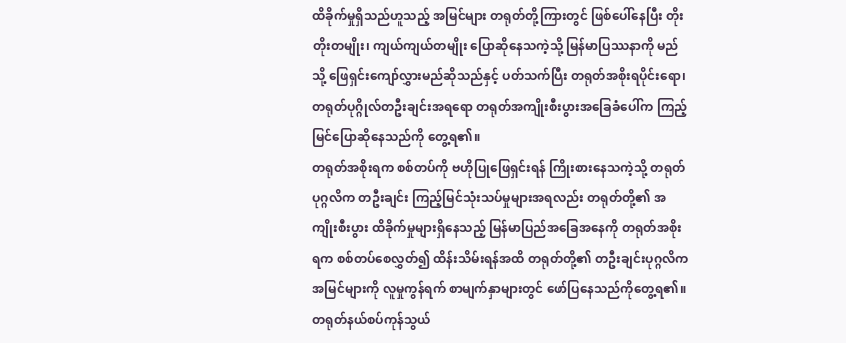ထိခိုက်မှုရှိသည်ဟူသည့် အမြင်များ တရုတ်တို့ကြားတွင် ဖြစ်ပေါ်နေပြီး တိုးတိုးတမျိုး၊ ကျယ်ကျယ်တမျိုး ပြောဆိုနေသကဲ့သို့ မြန်မာပြဿနာကို မည်သို့ ဖြေရှင်းကျော်လွှားမည်ဆိုသည်နှင့် ပတ်သက်ပြီး တရုတ်အစိုးရပိုင်းရော၊ တရုတ်ပုဂ္ဂိုလ်တဦးချင်းအရရော တရုတ်အကျိုးစီးပွားအခြေခံပေါ်က ကြည့်မြင်ပြောဆိုနေသည်ကို တွေ့ရ၏။
တရုတ်အစိုးရက စစ်တပ်ကို ဗဟိုပြုဖြေရှင်းရန် ကြိုးစားနေသကဲ့သို့ တရုတ်ပုဂ္ဂလိက တဦးချင်း ကြည့်မြင်သုံးသပ်မှုများအရလည်း တရုတ်တို့၏ အကျိုးစီးပွား ထိခိုက်မှုများရှိနေသည့် မြန်မာပြည်အခြေအနေကို တရုတ်အစိုးရက စစ်တပ်စေလွှတ်၍ ထိန်းသိမ်းရန်အထိ တရုတ်တို့၏ တဦးချင်းပုဂ္ဂလိကအမြင်များကို လူမှုကွန်ရက် စာမျက်နှာများတွင် ဖော်ပြနေသည်ကိုတွေ့ရ၏။
တရုတ်နယ်စပ်ကုန်သွယ်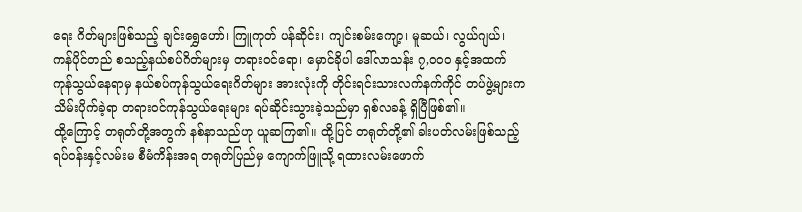ရေး ဂိတ်များဖြစ်သည့် ချင်းရွှေဟော်၊ ကြူကုတ် ပန်ဆိုင်း၊ ကျင်းစမ်းကျော့၊ မူဆယ်၊ လွယ်ဂျယ်၊ ကန်ပိုင်တည် စသည့်နယ်စပ်ဂိတ်များမှ တရားဝင်ရော၊ မှောင်ခိုပါ ဒေါ်လာသန်း ၇,၀၀၀ နှင့်အထက် ကုန်သွယ်နေရာမှ နယ်စပ်ကုန်သွယ်ရေးဂိတ်များ အားလုံးကို တိုင်းရင်းသားလက်နက်ကိုင် တပ်ဖွဲ့များက သိမ်းပိုက်ခဲ့ရာ တရားဝင်ကုန်သွယ်ရေးများ ရပ်ဆိုင်းသွားခဲ့သည်မှာ ရှစ်လခန့် ရှိပြီဖြစ်၏။
ထို့ကြောင့် တရုတ်တို့အတွက် နစ်နာသည်ဟု ယူဆကြ၏။ ထို့ပြင် တရုတ်တို့၏ ခါးပတ်လမ်းဖြစ်သည့် ရပ်ဝန်းနှင့်လမ်းမ စီမံကိန်းအရ တရုတ်ပြည်မှ ကျောက်ဖြူသို့ ရထားလမ်းဖောက်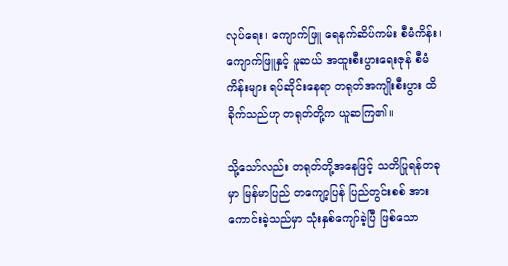လုပ်ရေး၊ ကျောက်ဖြူ ရေနက်ဆိပ်ကမ်း စီမံကိန်း၊ ကျောက်ဖြူနှင့် မူဆယ် အထူးစီးပွားရေးဇုန် စီမံကိန်းများ ရပ်ဆိုင်းနေရာ တရုတ်အကျိုးစီးပွား ထိခိုက်သည်ဟု တရုတ်တို့က ယူဆကြ၏။

သို့သော်လည်း တရုတ်တို့အနေဖြင့် သတိပြုရန်တခုမှာ မြန်မာပြည် တကျော့ပြန် ပြည်တွင်းစစ် အားကောင်းခဲ့သည်မှာ သုံးနှစ်ကျော်ခဲ့ပြီ ဖြစ်သော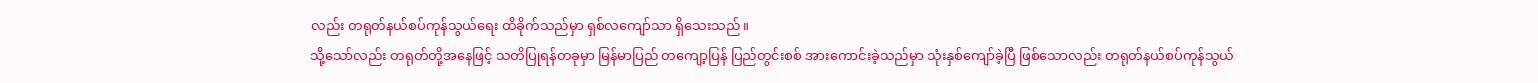လည်း တရုတ်နယ်စပ်ကုန်သွယ်ရေး ထိခိုက်သည်မှာ ရှစ်လကျော်သာ ရှိသေးသည်။
သို့သော်လည်း တရုတ်တို့အနေဖြင့် သတိပြုရန်တခုမှာ မြန်မာပြည် တကျော့ပြန် ပြည်တွင်းစစ် အားကောင်းခဲ့သည်မှာ သုံးနှစ်ကျော်ခဲ့ပြီ ဖြစ်သောလည်း တရုတ်နယ်စပ်ကုန်သွယ်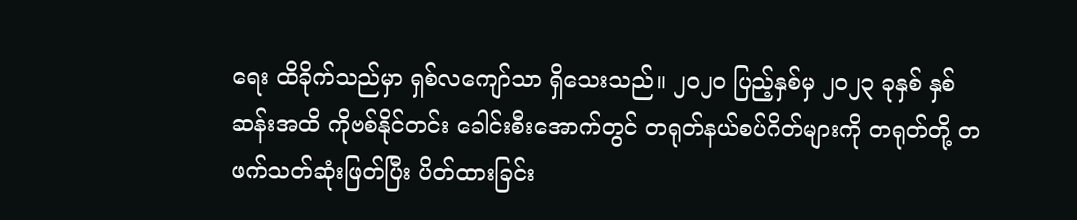ရေး ထိခိုက်သည်မှာ ရှစ်လကျော်သာ ရှိသေးသည်။ ၂၀၂၀ ပြည့်နှစ်မှ ၂၀၂၃ ခုနှစ် နှစ်ဆန်းအထိ ကိုဗစ်နိုင်တင်း ခေါင်းစီးအောက်တွင် တရုတ်နယ်စပ်ဂိတ်များကို တရုတ်တို့ တဖက်သတ်ဆုံးဖြတ်ပြီး ပိတ်ထားခြင်း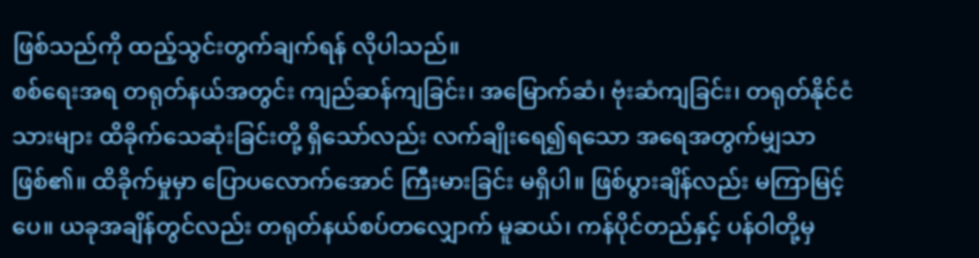ဖြစ်သည်ကို ထည့်သွင်းတွက်ချက်ရန် လိုပါသည်။
စစ်ရေးအရ တရုတ်နယ်အတွင်း ကျည်ဆန်ကျခြင်း၊ အမြောက်ဆံ၊ ဗုံးဆံကျခြင်း၊ တရုတ်နိုင်ငံသားများ ထိခိုက်သေဆုံးခြင်းတို့ ရှိသော်လည်း လက်ချိုးရေ၍ရသော အရေအတွက်မျှသာဖြစ်၏။ ထိခိုက်မှုမှာ ပြောပလောက်အောင် ကြီးမားခြင်း မရှိပါ။ ဖြစ်ပွားချိန်လည်း မကြာမြင့်ပေ။ ယခုအချိန်တွင်လည်း တရုတ်နယ်စပ်တလျှောက် မူဆယ်၊ ကန်ပိုင်တည်နှင့် ပန်ဝါတို့မှ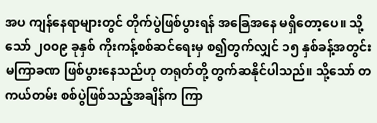အပ ကျန်နေရာများတွင် တိုက်ပွဲဖြစ်ပွားရန် အခြေအနေ မရှိတော့ပေ။ သို့သော် ၂၀၀၉ ခုနှစ် ကိုးကန့်စစ်ဆင်ရေးမှ စ၍တွက်လျှင် ၁၅ နှစ်ခန့်အတွင်း မကြာခဏ ဖြစ်ပွားနေသည်ဟု တရုတ်တို့ တွက်ဆနိုင်ပါသည်။ သို့သော် တကယ်တမ်း စစ်ပွဲဖြစ်သည့်အချိန်က ကြာ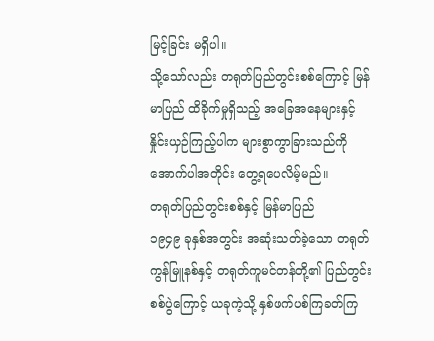မြင့်ခြင်း မရှိပါ။
သို့သော်လည်း တရုတ်ပြည်တွင်းစစ်ကြောင့် မြန်မာပြည် ထိခိုက်မှုရှိသည့် အခြေအနေများနှင့် နှိုင်းယှဉ်ကြည့်ပါက များစွာကွာခြားသည်ကို အောက်ပါအတိုင်း တွေ့ရပေလိမ့်မည်။
တရုတ်ပြည်တွင်းစစ်နှင့် မြန်မာပြည်
၁၉၄၉ ခုနှစ်အတွင်း အဆုံးသတ်ခဲ့သော တရုတ်ကွန်မြူနစ်နှင့် တရုတ်ကူမင်တန်တို့၏ ပြည်တွင်းစစ်ပွဲကြောင့် ယခုကဲ့သို့ နှစ်ဖက်ပစ်ကြခတ်ကြ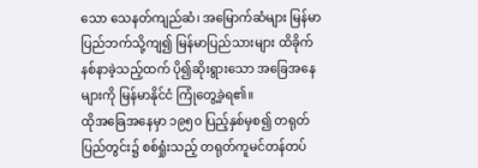သော သေနတ်ကျည်ဆံ၊ အမြောက်ဆံများ မြန်မာပြည်ဘက်သို့ကျ၍ မြန်မာပြည်သားများ ထိခိုက်နစ်နာခဲ့သည့်ထက် ပို၍ဆိုးရွားသော အခြေအနေများကို မြန်မာနိုင်ငံ ကြုံတွေ့ခဲ့ရ၏။
ထိုအခြေအနေမှာ ၁၉၅၀ ပြည့်နှစ်မှစ၍ တရုတ်ပြည်တွင်း၌ စစ်ရှုံးသည့် တရုတ်ကူမင်တန်တပ်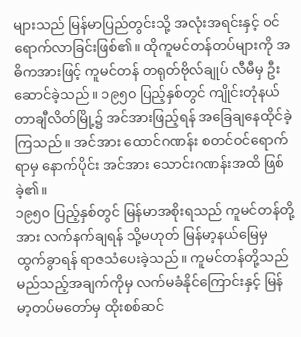များသည် မြန်မာပြည်တွင်းသို့ အလုံးအရင်းနှင့် ဝင်ရောက်လာခြင်းဖြစ်၏။ ထိုကူမင်တန်တပ်များကို အဓိကအားဖြင့် ကူမင်တန် တရုတ်ဗိုလ်ချုပ် လီမီမှ ဦးဆောင်ခဲ့သည်။ ၁၉၅၀ ပြည့်နှစ်တွင် ကျိုင်းတုံနယ် တာချီလိတ်မြို့၌ အင်အားဖြည့်ရန် အခြေချနေထိုင်ခဲ့ကြသည်။ အင်အား ထောင်ဂဏန်း စတင်ဝင်ရောက်ရာမှ နောက်ပိုင်း အင်အား သောင်းဂဏန်းအထိ ဖြစ်ခဲ့၏။
၁၉၅၀ ပြည့်နှစ်တွင် မြန်မာအစိုးရသည် ကူမင်တန်တို့အား လက်နက်ချရန် သို့မဟုတ် မြန်မာ့နယ်မြေမှ ထွက်ခွာရန် ရာဇသံပေးခဲ့သည်။ ကူမင်တန်တို့သည် မည်သည့်အချက်ကိုမှ လက်မခံနိုင်ကြောင်းနှင့် မြန်မာ့တပ်မတော်မှ ထိုးစစ်ဆင်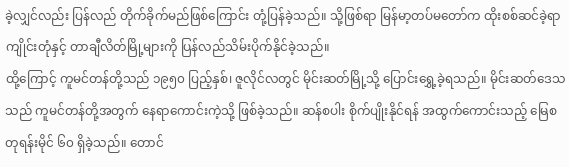ခဲ့လျှင်လည်း ပြန်လည် တိုက်ခိုက်မည်ဖြစ်ကြောင်း တုံ့ပြန်ခဲ့သည်။ သို့ဖြစ်ရာ မြန်မာ့တပ်မတော်က ထိုးစစ်ဆင်ခဲ့ရာ ကျိုင်းတုံနှင့် တာချီလိတ်မြို့များကို ပြန်လည်သိမ်းပိုက်နိုင်ခဲ့သည်။
ထို့ကြောင့် ကူမင်တန်တို့သည် ၁၉၅၀ ပြည့်နှစ်၊ ဇူလိုင်လတွင် မိုင်းဆတ်မြို့သို့ ပြောင်းရွှေ့ခဲ့ရသည်။ မိုင်းဆတ်ဒေသသည် ကူမင်တန်တို့အတွက် နေရာကောင်းကဲ့သို့ ဖြစ်ခဲ့သည်။ ဆန်စပါး စိုက်ပျိုးနိုင်ရန် အထွက်ကောင်းသည့် မြေစတုရန်းမိုင် ၆၀ ရှိခဲ့သည်။ တောင်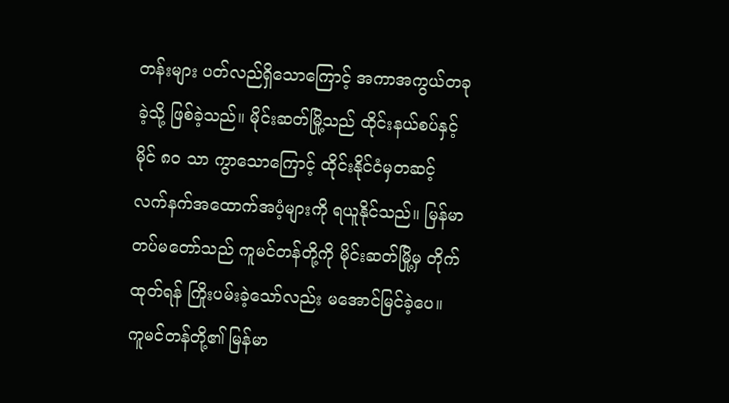တန်းများ ပတ်လည်ရှိသောကြောင့် အကာအကွယ်တခုခဲ့သို့ ဖြစ်ခဲ့သည်။ မိုင်းဆတ်မြို့သည် ထိုင်းနယ်စပ်နှင့် မိုင် ၈၀ သာ ကွာသောကြောင့် ထိုင်းနိုင်ငံမှတဆင့် လက်နက်အထောက်အပံ့များကို ရယူနိုင်သည်။ မြန်မာတပ်မတော်သည် ကူမင်တန်တို့ကို မိုင်းဆတ်မြို့မှ တိုက်ထုတ်ရန် ကြိုးပမ်းခဲ့သော်လည်း မအောင်မြင်ခဲ့ပေ။
ကူမင်တန်တို့၏ မြန်မာ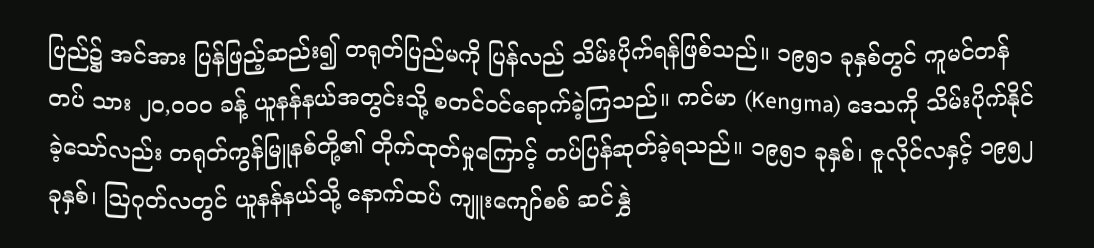ပြည်၌ အင်အား ပြန်ဖြည့်ဆည်း၍ တရုတ်ပြည်မကို ပြန်လည် သိမ်းပိုက်ရန်ဖြစ်သည်။ ၁၉၅၁ ခုနှစ်တွင် ကူမင်တန်တပ် သား ၂၀,၀၀၀ ခန့် ယူနန်နယ်အတွင်းသို့ စတင်ဝင်ရောက်ခဲ့ကြသည်။ ကင်မာ (Kengma) ဒေသကို သိမ်းပိုက်နိုင်ခဲ့သော်လည်း တရုတ်ကွန်မြူနစ်တို့၏ တိုက်ထုတ်မှုကြောင့် တပ်ပြန်ဆုတ်ခဲ့ရသည်။ ၁၉၅၁ ခုနှစ်၊ ဇူလိုင်လနှင့် ၁၉၅၂ ခုနှစ်၊ ဩဂုတ်လတွင် ယူနန်နယ်သို့ နောက်ထပ် ကျူးကျော်စစ် ဆင်နွှဲ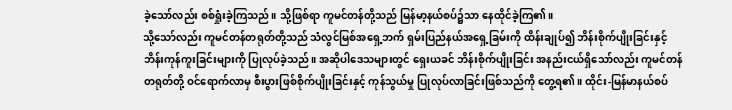ခဲ့သော်လည်း စစ်ရှုံးခဲ့ကြသည်။ သို့ဖြစ်ရာ ကူမင်တန်တို့သည် မြန်မာ့နယ်စပ်၌သာ နေထိုင်ခဲ့ကြ၏။
သို့သော်လည်း ကူမင်တန်တရုတ်တို့သည် သံလွင်မြစ်အရှေ့ဘက် ရှမ်းပြည်နယ်အရှေ့ခြမ်းကို ထိန်းချုပ်၍ ဘိန်းစိုက်ပျိုးခြင်းနှင့် ဘိန်းကုန်ကူးခြင်းများကို ပြုလုပ်ခဲ့သည်။ အဆိုပါဒေသများတွင် ရှေးယခင် ဘိန်းစိုက်ပျိုးခြင်း အနည်းငယ်ရှိသော်လည်း ကူမင်တန်တရုတ်တို့ ဝင်ရောက်လာမှ စီးပွားဖြစ်စိုက်ပျိုးခြင်းနှင့် ကုန်သွယ်မှု ပြုလုပ်လာခြင်းဖြစ်သည်ကို တွေ့ရ၏။ ထိုင်း-မြန်မာနယ်စပ်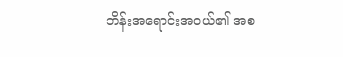ဘိန်းအရောင်းအဝယ်၏ အစ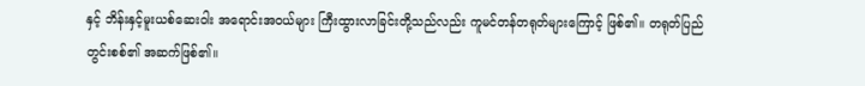နှင့် ဘိန်းနှင့်မူးယစ်ဆေးဝါး အရောင်းအဝယ်များ ကြီးထွားလာခြင်းတို့သည်လည်း ကူမင်တန်တရုတ်များကြောင့် ဖြစ်၏။ တရုတ်ပြည်တွင်းစစ်၏ အဆက်ဖြစ်၏။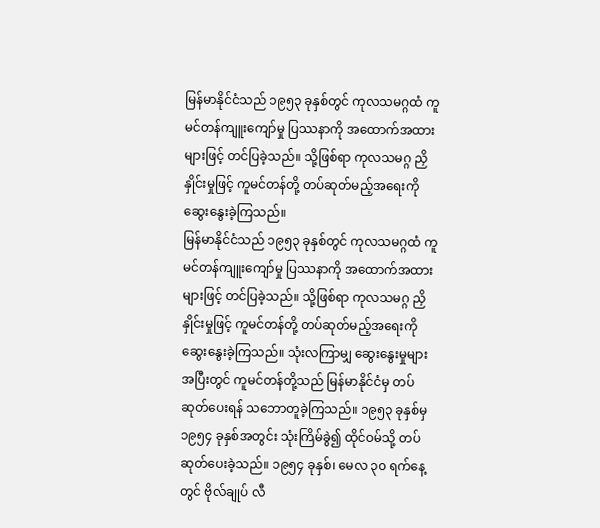မြန်မာနိုင်ငံသည် ၁၉၅၃ ခုနှစ်တွင် ကုလသမဂ္ဂထံ ကူမင်တန်ကျူးကျော်မှု ပြဿနာကို အထောက်အထားများဖြင့် တင်ပြခဲ့သည်။ သို့ဖြစ်ရာ ကုလသမဂ္ဂ ညှိနှိုင်းမှုဖြင့် ကူမင်တန်တို့ တပ်ဆုတ်မည့်အရေးကို ဆွေးနွေးခဲ့ကြသည်။
မြန်မာနိုင်ငံသည် ၁၉၅၃ ခုနှစ်တွင် ကုလသမဂ္ဂထံ ကူမင်တန်ကျူးကျော်မှု ပြဿနာကို အထောက်အထားများဖြင့် တင်ပြခဲ့သည်။ သို့ဖြစ်ရာ ကုလသမဂ္ဂ ညှိနှိုင်းမှုဖြင့် ကူမင်တန်တို့ တပ်ဆုတ်မည့်အရေးကို ဆွေးနွေးခဲ့ကြသည်။ သုံးလကြာမျှ ဆွေးနွေးမှုများအပြီးတွင် ကူမင်တန်တို့သည် မြန်မာနိုင်ငံမှ တပ်ဆုတ်ပေးရန် သဘောတူခဲ့ကြသည်။ ၁၉၅၃ ခုနှစ်မှ ၁၉၅၄ ခုနှစ်အတွင်း သုံးကြိမ်ခွဲ၍ ထိုင်ဝမ်သို့ တပ်ဆုတ်ပေးခဲ့သည်။ ၁၉၅၄ ခုနှစ်၊ မေလ ၃၀ ရက်နေ့တွင် ဗိုလ်ချုပ် လီ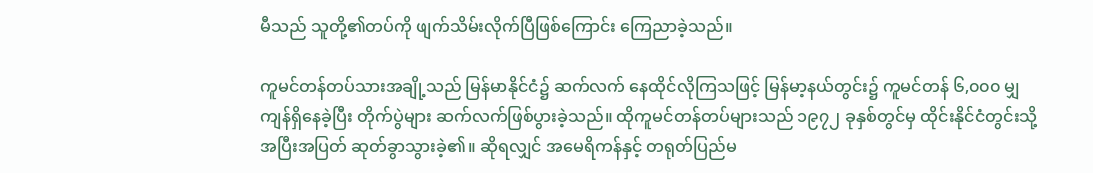မီသည် သူတို့၏တပ်ကို ဖျက်သိမ်းလိုက်ပြီဖြစ်ကြောင်း ကြေညာခဲ့သည်။

ကူမင်တန်တပ်သားအချို့သည် မြန်မာနိုင်ငံ၌ ဆက်လက် နေထိုင်လိုကြသဖြင့် မြန်မာ့နယ်တွင်း၌ ကူမင်တန် ၆,၀၀၀ မျှ ကျန်ရှိနေခဲ့ပြီး တိုက်ပွဲများ ဆက်လက်ဖြစ်ပွားခဲ့သည်။ ထိုကူမင်တန်တပ်များသည် ၁၉၇၂ ခုနှစ်တွင်မှ ထိုင်းနိုင်ငံတွင်းသို့ အပြီးအပြတ် ဆုတ်ခွာသွားခဲ့၏။ ဆိုရလျှင် အမေရိကန်နှင့် တရုတ်ပြည်မ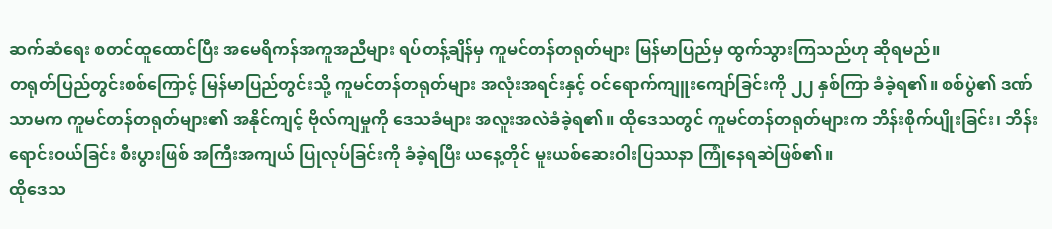ဆက်ဆံရေး စတင်ထူထောင်ပြီး အမေရိကန်အကူအညီများ ရပ်တန့်ချိန်မှ ကူမင်တန်တရုတ်များ မြန်မာပြည်မှ ထွက်သွားကြသည်ဟု ဆိုရမည်။
တရုတ်ပြည်တွင်းစစ်ကြောင့် မြန်မာပြည်တွင်းသို့ ကူမင်တန်တရုတ်များ အလုံးအရင်းနှင့် ဝင်ရောက်ကျူးကျော်ခြင်းကို ၂၂ နှစ်ကြာ ခံခဲ့ရ၏။ စစ်ပွဲ၏ ဒဏ်သာမက ကူမင်တန်တရုတ်များ၏ အနိုင်ကျင့် ဗိုလ်ကျမှုကို ဒေသခံများ အလူးအလဲခံခဲ့ရ၏။ ထိုဒေသတွင် ကူမင်တန်တရုတ်များက ဘိန်းစိုက်ပျိုးခြင်း၊ ဘိန်းရောင်းဝယ်ခြင်း စီးပွားဖြစ် အကြီးအကျယ် ပြုလုပ်ခြင်းကို ခံခဲ့ရပြီး ယနေ့တိုင် မူးယစ်ဆေးဝါးပြဿနာ ကြုံနေရဆဲဖြစ်၏။
ထိုဒေသ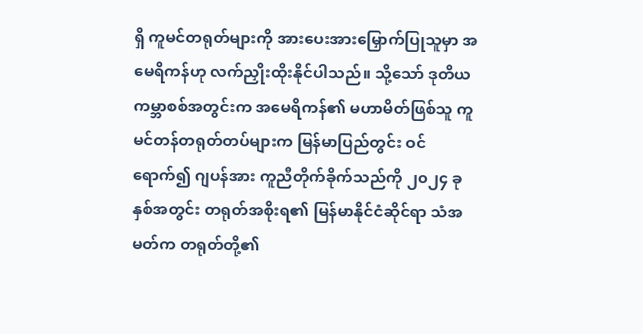ရှိ ကူမင်တရုတ်များကို အားပေးအားမြှောက်ပြုသူမှာ အမေရိကန်ဟု လက်ညှိုးထိုးနိုင်ပါသည်။ သို့သော် ဒုတိယကမ္ဘာစစ်အတွင်းက အမေရိကန်၏ မဟာမိတ်ဖြစ်သူ ကူမင်တန်တရုတ်တပ်များက မြန်မာပြည်တွင်း ဝင်ရောက်၍ ဂျပန်အား ကူညီတိုက်ခိုက်သည်ကို ၂၀၂၄ ခုနှစ်အတွင်း တရုတ်အစိုးရ၏ မြန်မာနိုင်ငံဆိုင်ရာ သံအမတ်က တရုတ်တို့၏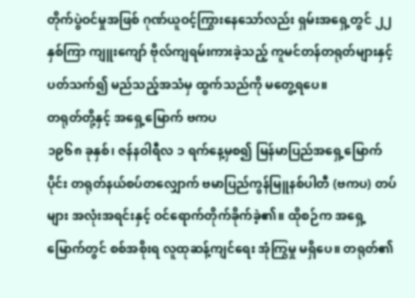တိုက်ပွဲဝင်မှုအဖြစ် ဂုဏ်ယူဝင့်ကြွားနေသော်လည်း ရှမ်းအရှေ့တွင် ၂၂ နှစ်ကြာ ကျူးကျော် ဗိုလ်ကျရမ်းကားခဲ့သည့် ကူမင်တန်တရုတ်များနှင့် ပတ်သက်၍ မည်သည့်အသံမှ ထွက်သည်ကို မတွေ့ရပေ။
တရုတ်တို့နှင့် အရှေ့မြောက် ဗကပ
၁၉၆၈ ခုနှစ်၊ ဇန်နဝါရီလ ၁ ရက်နေ့မှစ၍ မြန်မာပြည်အရှေ့မြောက်ပိုင်း တရုတ်နယ်စပ်တလျှောက် ဗမာပြည်ကွန်မြူနစ်ပါတီ (ဗကပ) တပ်များ အလုံးအရင်းနှင့် ဝင်ရောက်တိုက်ခိုက်ခဲ့၏။ ထိုစဉ်က အရှေ့မြောက်တွင် စစ်အစိုးရ လူထုဆန့်ကျင်ရေး အုံကြွမှု မရှိပေ။ တရုတ်၏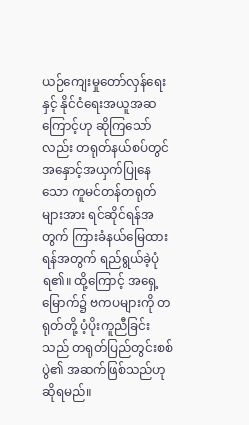ယဉ်ကျေးမှုတော်လှန်ရေးနှင့် နိုင်ငံရေးအယူအဆကြောင့်ဟု ဆိုကြသော်လည်း တရုတ်နယ်စပ်တွင် အနှောင့်အယှက်ပြုနေသော ကူမင်တန်တရုတ်များအား ရင်ဆိုင်ရန်အတွက် ကြားခံနယ်မြေထားရန်အတွက် ရည်ရွယ်ခဲ့ပုံရ၏။ ထို့ကြောင့် အရှေ့မြောက်၌ ဗကပများကို တရုတ်တို့ ပံ့ပိုးကူညီခြင်းသည် တရုတ်ပြည်တွင်းစစ်ပွဲ၏ အဆက်ဖြစ်သည်ဟု ဆိုရမည်။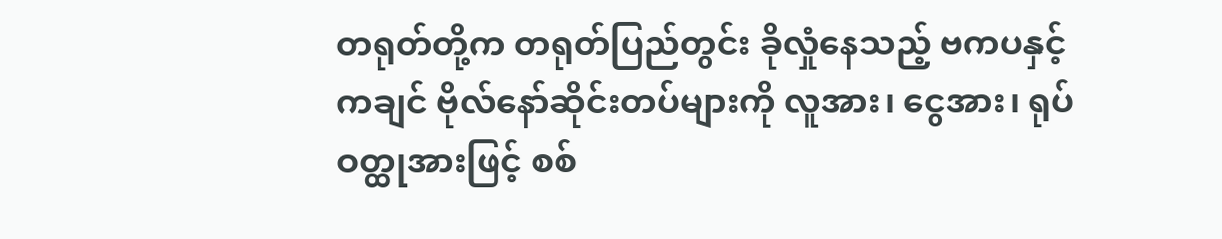တရုတ်တို့က တရုတ်ပြည်တွင်း ခိုလှုံနေသည့် ဗကပနှင့် ကချင် ဗိုလ်နော်ဆိုင်းတပ်များကို လူအား၊ ငွေအား၊ ရုပ်ဝတ္ထုအားဖြင့် စစ်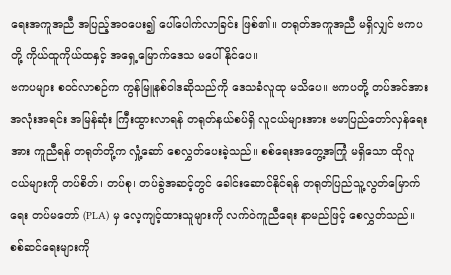ရေးအကူအညီ အပြည့်အဝပေး၍ ပေါ်ပေါက်လာခြင်း ဖြစ်၏။ တရုတ်အကူအညီ မရှိလျှင် ဗကပတို့ ကိုယ်ထူကိုယ်ထနှင့် အရှေ့မြောက်ဒေသ မပေါ်နိုင်ပေ။
ဗကပများ စဝင်လာစဉ်က ကွန်မြူနစ်ဝါဒဆိုသည်ကို ဒေသခံလူထု မသိပေ။ ဗကပတို့ တပ်အင်အား အလုံးအရင်း အမြန်ဆုံး ကြီးထွားလာရန် တရုတ်နယ်စပ်ရှိ လူငယ်များအား ဗမာပြည်တော်လှန်ရေးအား ကူညီရန် တရုတ်တို့က လှုံ့ဆော် စေလွှတ်ပေးခဲ့သည်။ စစ်ရေးအတွေ့အကြုံ မရှိသော ထိုလူငယ်များကို တပ်စိတ်၊ တပ်စု၊ တပ်ခွဲအဆင့်တွင် ခေါင်းဆောင်နိုင်ရန် တရုတ်ပြည်သူ့လွတ်မြောက်ရေး တပ်မတော် (PLA) မှ လေ့ကျင့်ထားသူများကို လက်ဝဲကူညီရေး နာမည်ဖြင့် စေလွှတ်သည်။ စစ်ဆင်ရေးများကို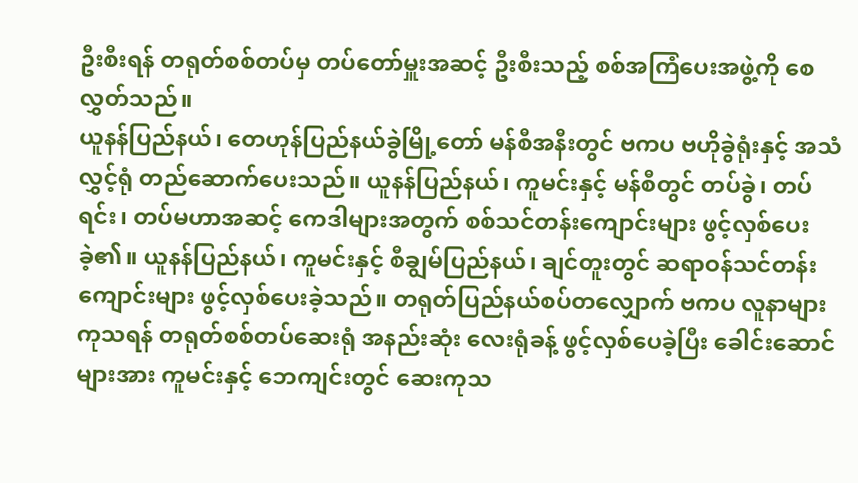ဦးစီးရန် တရုတ်စစ်တပ်မှ တပ်တော်မှူးအဆင့် ဦးစီးသည့် စစ်အကြံပေးအဖွဲ့ကို စေလွှတ်သည်။
ယူနန်ပြည်နယ်၊ တေဟုန်ပြည်နယ်ခွဲမြို့တော် မန်စီအနီးတွင် ဗကပ ဗဟိုခွဲရုံးနှင့် အသံလွှင့်ရုံ တည်ဆောက်ပေးသည်။ ယူနန်ပြည်နယ်၊ ကူမင်းနှင့် မန်စီတွင် တပ်ခွဲ၊ တပ်ရင်း၊ တပ်မဟာအဆင့် ကေဒါများအတွက် စစ်သင်တန်းကျောင်းများ ဖွင့်လှစ်ပေးခဲ့၏။ ယူနန်ပြည်နယ်၊ ကူမင်းနှင့် စီချွမ်ပြည်နယ်၊ ချင်တူးတွင် ဆရာဝန်သင်တန်းကျောင်းများ ဖွင့်လှစ်ပေးခဲ့သည်။ တရုတ်ပြည်နယ်စပ်တလျှောက် ဗကပ လူနာများ ကုသရန် တရုတ်စစ်တပ်ဆေးရုံ အနည်းဆုံး လေးရုံခန့် ဖွင့်လှစ်ပေခဲ့ပြီး ခေါင်းဆောင်များအား ကူမင်းနှင့် ဘေကျင်းတွင် ဆေးကုသ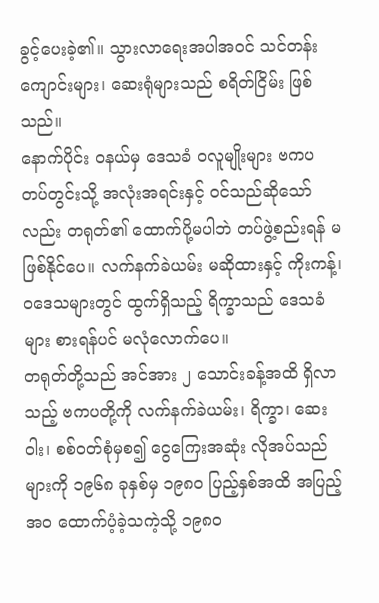ခွင့်ပေးခဲ့၏။ သွားလာရေးအပါအဝင် သင်တန်းကျောင်းများ၊ ဆေးရုံများသည် စရိတ်ငြိမ်း ဖြစ်သည်။
နောက်ပိုင်း ဝနယ်မှ ဒေသခံ ဝလူမျိုးများ ဗကပ တပ်တွင်းသို့ အလုံးအရင်းနှင့် ဝင်သည်ဆိုသော်လည်း တရုတ်၏ ထောက်ပို့မပါဘဲ တပ်ဖွဲ့စည်းရန် မဖြစ်နိုင်ပေ။ လက်နက်ခဲယမ်း မဆိုထားနှင့် ကိုးကန့်၊ ဝဒေသများတွင် ထွက်ရှိသည့် ရိက္ခာသည် ဒေသခံများ စားရန်ပင် မလုံလောက်ပေ။
တရုတ်တို့သည် အင်အား ၂ သောင်းခန့်အထိ ရှိလာသည့် ဗကပတို့ကို လက်နက်ခဲယမ်း၊ ရိက္ခာ၊ ဆေးဝါး၊ စစ်ဝတ်စုံမှစ၍ ငွေကြေးအဆုံး လိုအပ်သည်များကို ၁၉၆၈ ခုနှစ်မှ ၁၉၈၀ ပြည့်နှစ်အထိ အပြည့်အဝ ထောက်ပံ့ခဲ့သကဲ့သို့ ၁၉၈၀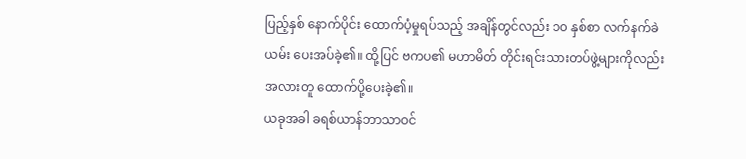ပြည့်နှစ် နောက်ပိုင်း ထောက်ပံ့မှုရပ်သည့် အချိန်တွင်လည်း ၁၀ နှစ်စာ လက်နက်ခဲယမ်း ပေးအပ်ခဲ့၏။ ထို့ပြင် ဗကပ၏ မဟာမိတ် တိုင်းရင်းသားတပ်ဖွဲ့များကိုလည်း အလားတူ ထောက်ပို့ပေးခဲ့၏။
ယခုအခါ ခရစ်ယာန်ဘာသာဝင်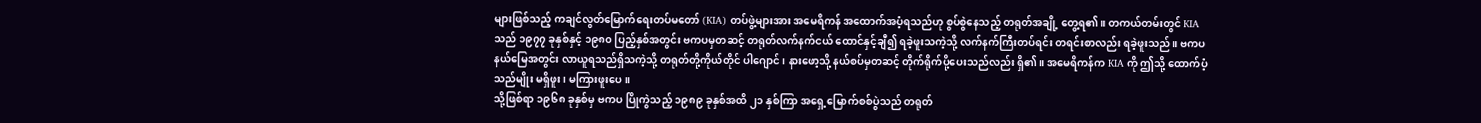များဖြစ်သည့် ကချင်လွတ်မြောက်ရေးတပ်မတော် (KIA) တပ်ဖွဲ့များအား အမေရိကန် အထောက်အပံ့ရသည်ဟု စွပ်စွဲနေသည့် တရုတ်အချို့ တွေ့ရ၏။ တကယ်တမ်းတွင် KIA သည် ၁၉၇၇ ခုနှစ်နှင့် ၁၉၈၀ ပြည့်နှစ်အတွင်း ဗကပမှတဆင့် တရုတ်လက်နက်ငယ် ထောင်နှင့်ချီ၍ ရခဲ့ဖူးသကဲ့သို့ လက်နက်ကြီးတပ်ရင်း တရင်းစာလည်း ရခဲ့ဖူးသည်။ ဗကပနယ်မြေအတွင်း လာယူရသည်ရှိသကဲ့သို့ တရုတ်တို့ကိုယ်တိုင် ပါဂျောင်၊ နားဖော့သို့ နယ်စပ်မှတဆင့် တိုက်ရိုက်ပို့ပေးသည်လည်း ရှိ၏။ အမေရိကန်က KIA ကို ဤသို့ ထောက်ပံ့သည်မျိုး မရှိဖူး၊ မကြားဖူးပေ။
သို့ဖြစ်ရာ ၁၉၆၈ ခုနှစ်မှ ဗကပ ပြိုကွဲသည့် ၁၉၈၉ ခုနှစ်အထိ ၂၁ နှစ်ကြာ အရှေ့မြောက်စစ်ပွဲသည် တရုတ်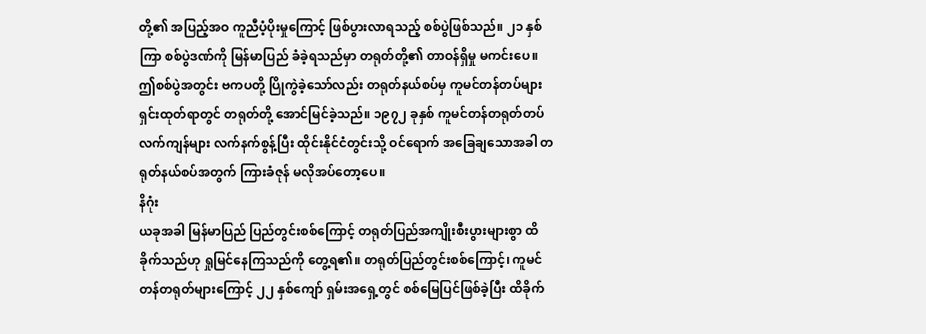တို့၏ အပြည့်အဝ ကူညီပံ့ပိုးမှုကြောင့် ဖြစ်ပွားလာရသည့် စစ်ပွဲဖြစ်သည်။ ၂၁ နှစ်ကြာ စစ်ပွဲဒဏ်ကို မြန်မာပြည် ခံခဲ့ရသည်မှာ တရုတ်တို့၏ တာဝန်ရှိမှု မကင်းပေ။ ဤစစ်ပွဲအတွင်း ဗကပတို့ ပြိုကွဲခဲ့သော်လည်း တရုတ်နယ်စပ်မှ ကူမင်တန်တပ်များ ရှင်းထုတ်ရာတွင် တရုတ်တို့ အောင်မြင်ခဲ့သည်။ ၁၉၇၂ ခုနှစ် ကူမင်တန်တရုတ်တပ် လက်ကျန်များ လက်နက်စွန့်ပြီး ထိုင်းနိုင်ငံတွင်းသို့ ဝင်ရောက် အခြေချသောအခါ တရုတ်နယ်စပ်အတွက် ကြားခံဇုန် မလိုအပ်တော့ပေ။
နိဂုံး
ယခုအခါ မြန်မာပြည် ပြည်တွင်းစစ်ကြောင့် တရုတ်ပြည်အကျိုးစီးပွားများစွာ ထိခိုက်သည်ဟု ရှုမြင်နေကြသည်ကို တွေ့ရ၏။ တရုတ်ပြည်တွင်းစစ်ကြောင့်၊ ကူမင်တန်တရုတ်များကြောင့် ၂၂ နှစ်ကျော် ရှမ်းအရှေ့တွင် စစ်မြေပြင်ဖြစ်ခဲ့ပြီး ထိခိုက်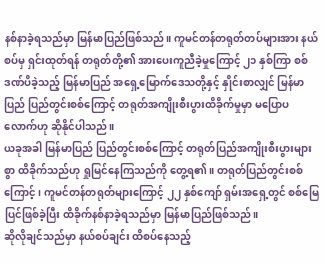နစ်နာခဲ့ရသည်မှာ မြန်မာပြည်ဖြစ်သည်။ ကူမင်တန်တရုတ်တပ်များအား နယ်စပ်မှ ရှင်းထုတ်ရန် တရုတ်တို့၏ အားပေးကူညီခဲ့မှုကြောင့် ၂၁ နှစ်ကြာ စစ်ဒဏ်ပိခဲ့သည့် မြန်မာပြည် အရှေ့မြောက်ဒေသတို့နှင့် နှိုင်းစာလျှင် မြန်မာပြည် ပြည်တွင်းစစ်ကြောင့် တရုတ်အကျိုးစီးပွားထိခိုက်မှုမှာ မပြောပလောက်ဟု ဆိုနိုင်ပါသည်။
ယခုအခါ မြန်မာပြည် ပြည်တွင်းစစ်ကြောင့် တရုတ်ပြည်အကျိုးစီးပွားများစွာ ထိခိုက်သည်ဟု ရှုမြင်နေကြသည်ကို တွေ့ရ၏။ တရုတ်ပြည်တွင်းစစ်ကြောင့်၊ ကူမင်တန်တရုတ်များကြောင့် ၂၂ နှစ်ကျော် ရှမ်းအရှေ့တွင် စစ်မြေပြင်ဖြစ်ခဲ့ပြီး ထိခိုက်နစ်နာခဲ့ရသည်မှာ မြန်မာပြည်ဖြစ်သည်။
ဆိုလိုချင်သည်မှာ နယ်စပ်ချင်း ထိစပ်နေသည့်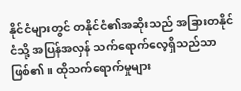နိုင်ငံများတွင် တနိုင်ငံ၏အဆိုးသည် အခြားတနိုင်ငံသို့ အပြန်အလှန် သက်ရောက်လေ့ရှိသည်သာ ဖြစ်၏။ ထိုသက်ရောက်မှုများ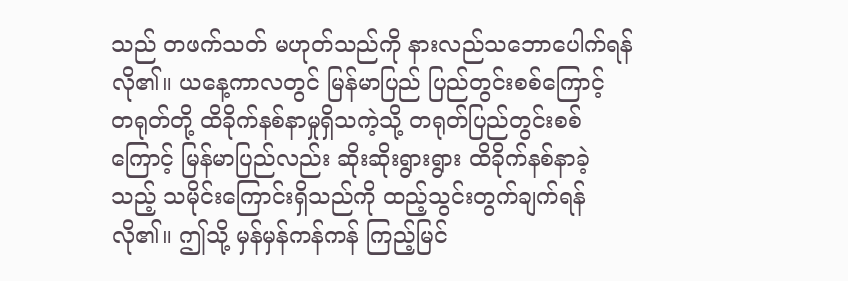သည် တဖက်သတ် မဟုတ်သည်ကို နားလည်သဘောပေါက်ရန် လို၏။ ယနေ့ကာလတွင် မြန်မာပြည် ပြည်တွင်းစစ်ကြောင့် တရုတ်တို့ ထိခိုက်နစ်နာမှုရှိသကဲ့သို့ တရုတ်ပြည်တွင်းစစ်ကြောင့် မြန်မာပြည်လည်း ဆိုးဆိုးရွားရွား ထိခိုက်နစ်နာခဲ့သည့် သမိုင်းကြောင်းရှိသည်ကို ထည့်သွင်းတွက်ချက်ရန် လို၏။ ဤသို့ မှန်မှန်ကန်ကန် ကြည့်မြင်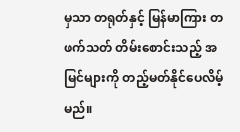မှသာ တရုတ်နှင့် မြန်မာကြား တဖက်သတ် တိမ်းစောင်းသည့် အမြင်များကို တည့်မတ်နိုင်ပေလိမ့်မည်။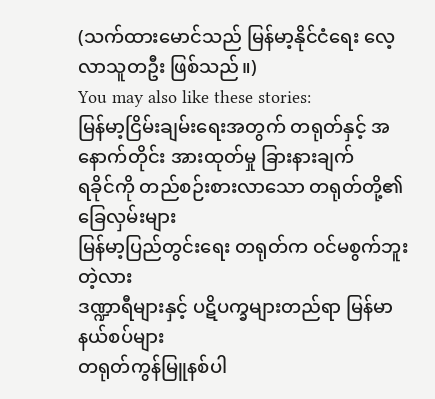(သက်ထားမောင်သည် မြန်မာ့နိုင်ငံရေး လေ့လာသူတဦး ဖြစ်သည်။)
You may also like these stories:
မြန်မာ့ငြိမ်းချမ်းရေးအတွက် တရုတ်နှင့် အနောက်တိုင်း အားထုတ်မှု ခြားနားချက်
ရခိုင်ကို တည်စဉ်းစားလာသော တရုတ်တို့၏ ခြေလှမ်းများ
မြန်မာ့ပြည်တွင်းရေး တရုတ်က ဝင်မစွက်ဘူးတဲ့လား
ဒဏ္ဍာရီများနှင့် ပဋိပက္ခများတည်ရာ မြန်မာနယ်စပ်များ
တရုတ်ကွန်မြူနစ်ပါ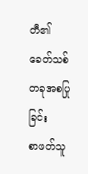တီ၏ ခေတ်သစ်တခုအစပြုခြင်း
စာဖတ်သူ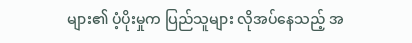များ၏ ပံ့ပိုးမှုက ပြည်သူများ လိုအပ်နေသည့် အ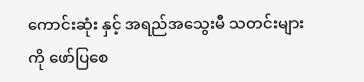ကောင်းဆုံး နှင့် အရည်အသွေးမီ သတင်းများကို ဖော်ပြစေ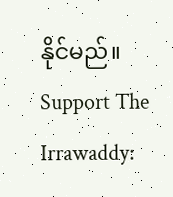နိုင်မည်။
Support The Irrawaddy: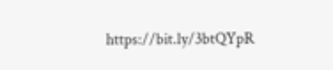https://bit.ly/3btQYpR